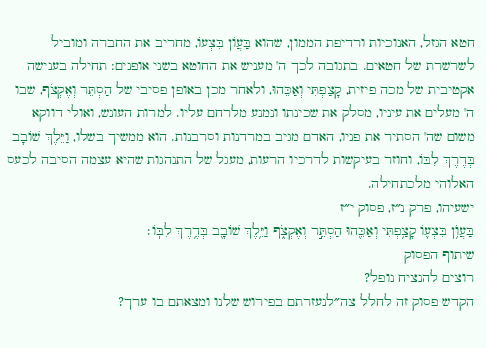חטא הגזל, האנוכיות ורדיפת הממון, שהוא בַּעֲוֹן בִּצְעוֹ, מחריב את החברה ומוביל לשרשרת של חטאים. בתגובה לכך ה' מעניש את החוטא בשני אופנים: תחילה בענישה אקטיבית של מכה פיזית, קָצַפְתִּי וְאַכֵּהוּ, ולאחר מכן באופן פסיבי של הַסְתֵּר וְאֶקְצֹף, שבו ה' מעלים את עיניו, מסלק את שכינתו ונמנע מלרחם עליו. למרות העונש, ואולי דווקא משום שה' הסתיר את פניו, האדם מגיב במרדנות וסרבנות. הוא ממשיך בשלו, וַיֵּלֶךְ שׁוֹבָב בְּדֶרֶךְ לִבּוֹ, וחוזר בעיקשות לדרכיו הרעות, מעגל של התנהגות שהיא עצמה הסיבה לכעס האלוהי מלכתחילה.
ישעיהו, פרק נ״ז, פסוק י״ז
בַּעֲוֺ֥ן בִּצְע֛וֹ קָצַ֥פְתִּי וְאַכֵּ֖הוּ הַסְתֵּ֣ר וְאֶקְצֹ֑ף וַיֵּ֥לֶךְ שׁוֹבָ֖ב בְּדֶ֥רֶךְ לִבּֽוֹ׃
שיתוף הפסוק
רוצים להנציח נופל?
הקדש פסוק זה לחלל צה״לנעזרתם בפירוש שלנו ומצאתם בו ערך?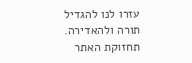עזרו לנו להגדיל תורה ולהאדירה. תחזוקת האתר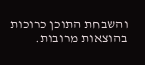והשבחת התוכן כרוכות בהוצאות מרובות.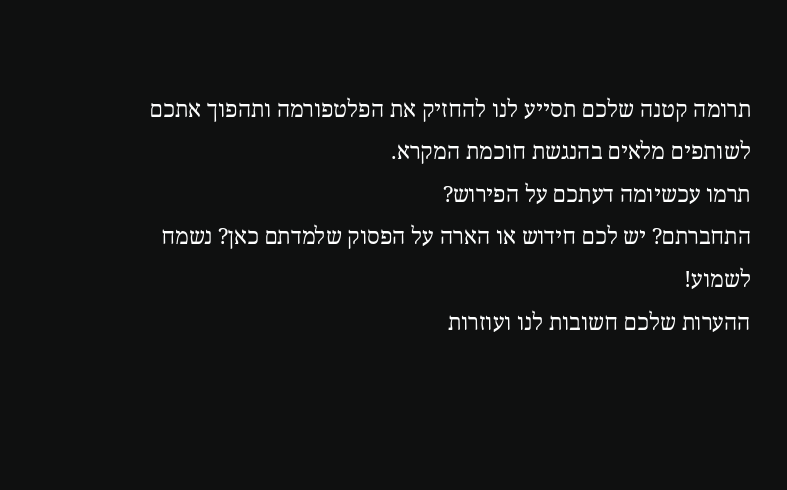תרומה קטנה שלכם תסייע לנו להחזיק את הפלטפורמה ותהפוך אתכם לשותפים מלאים בהנגשת חוכמת המקרא.
תרמו עכשיומה דעתכם על הפירוש?
התחברתם? יש לכם חידוש או הארה על הפסוק שלמדתם כאן? נשמח לשמוע!
ההערות שלכם חשובות לנו ועוזרות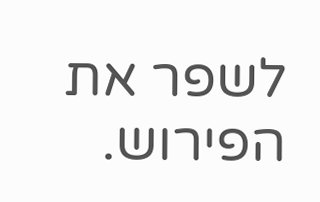לשפר את הפירוש.